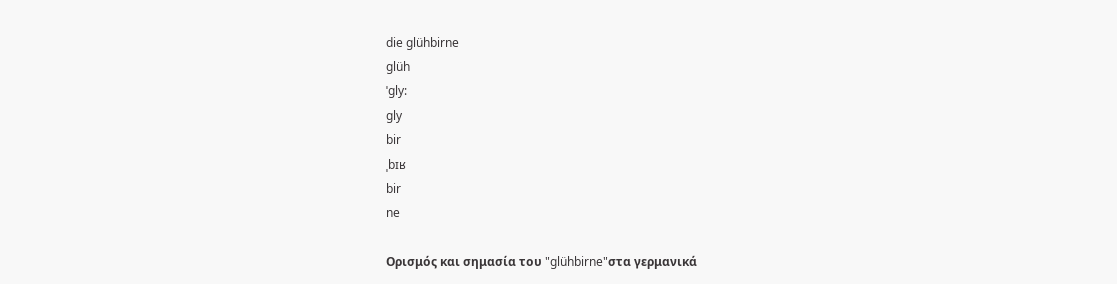die glühbirne
glüh
ˈgly:
gly
bir
ˌbɪʁ
bir
ne

Ορισμός και σημασία του "glühbirne"στα γερμανικά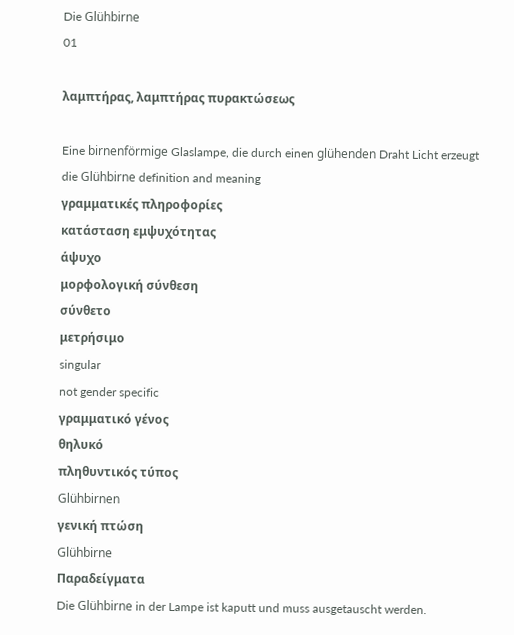Die Glühbirne
01

λαμπτήρας, λαμπτήρας πυρακτώσεως

Eine birnenförmige Glaslampe, die durch einen glühenden Draht Licht erzeugt
die Glühbirne definition and meaning
γραμματικές πληροφορίες
κατάσταση εμψυχότητας
άψυχο
μορφολογική σύνθεση
σύνθετο
μετρήσιμο
singular
not gender specific
γραμματικό γένος
θηλυκό
πληθυντικός τύπος
Glühbirnen
γενική πτώση
Glühbirne
Παραδείγματα
Die Glühbirne in der Lampe ist kaputt und muss ausgetauscht werden.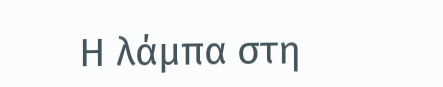Η λάμπα στη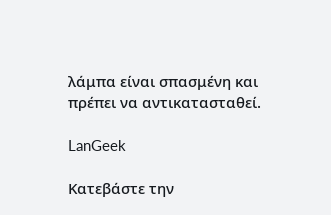λάμπα είναι σπασμένη και πρέπει να αντικατασταθεί.

LanGeek

Κατεβάστε την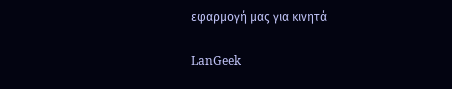εφαρμογή μας για κινητά

LanGeek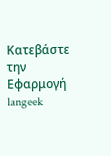Κατεβάστε την Εφαρμογή
langeek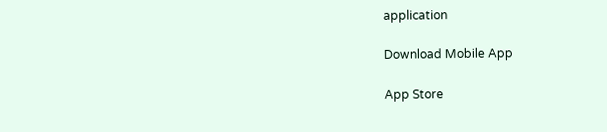application

Download Mobile App

App Store